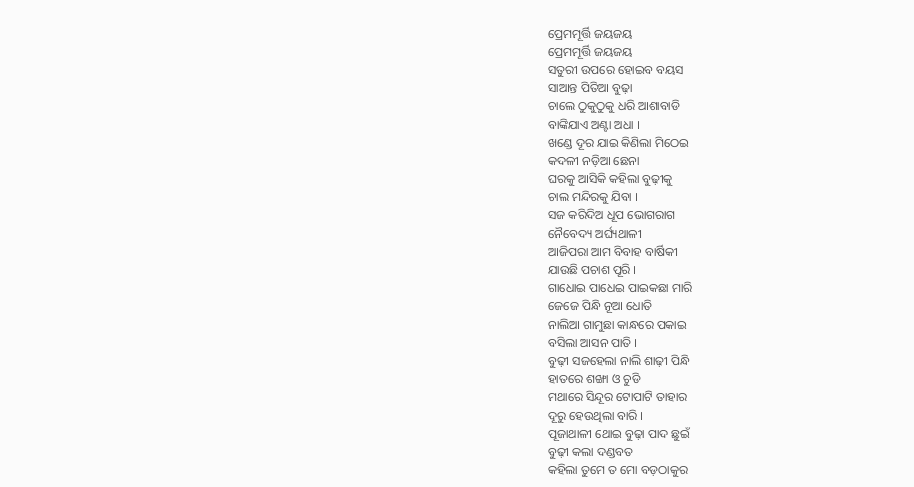ପ୍ରେମମୂର୍ତ୍ତି ଜୟଜୟ
ପ୍ରେମମୂର୍ତ୍ତି ଜୟଜୟ
ସତୁରୀ ଉପରେ ହୋଇବ ବୟସ
ସାଆନ୍ତ ପିତିଆ ବୁଢ଼ା
ଚାଲେ ଠୁକୁଠୁକୁ ଧରି ଆଶାବାଡି
ବାଙ୍କିଯାଏ ଅଣ୍ଟା ଅଧା ।
ଖଣ୍ଡେ ଦୂର ଯାଇ କିଣିଲା ମିଠେଇ
କଦଳୀ ନଡ଼ିଆ ଛେନା
ଘରକୁ ଆସିକି କହିଲା ବୁଢ଼ୀକୁ
ଚାଲ ମନ୍ଦିରକୁ ଯିବା ।
ସଜ କରିଦିଅ ଧୂପ ଭୋଗରାଗ
ନୈବେଦ୍ୟ ଅର୍ଘ୍ୟଥାଳୀ
ଆଜିପରା ଆମ ବିବାହ ବାର୍ଷିକୀ
ଯାଉଛି ପଚାଶ ପୂରି ।
ଗାଧୋଇ ପାଧେଇ ପାଇକଛା ମାରି
ଜେଜେ ପିନ୍ଧି ନୂଆ ଧୋତି
ନାଲିଆ ଗାମୁଛା କାନ୍ଧରେ ପକାଇ
ବସିଲା ଆସନ ପାତି ।
ବୁଢ଼ୀ ସଜହେଲା ନାଲି ଶାଢ଼ୀ ପିନ୍ଧି
ହାତରେ ଶଙ୍ଖା ଓ ଚୁଡି
ମଥାରେ ସିନ୍ଦୂର ଟୋପାଟି ତାହାର
ଦୂରୁ ହେଉଥିଲା ବାରି ।
ପୂଜାଥାଳୀ ଥୋଇ ବୁଢ଼ା ପାଦ ଛୁଇଁ
ବୁଢ଼ୀ କଲା ଦଣ୍ଡବତ
କହିଲା ତୁମେ ତ ମୋ ବଡ଼ଠାକୁର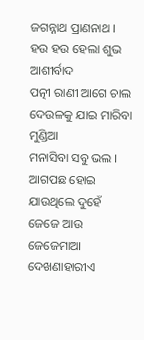ଜଗନ୍ନାଥ ପ୍ରାଣନାଥ ।
ହଉ ହଉ ହେଲା ଶୁଭ ଆଶୀର୍ବାଦ
ପତ୍ନୀ ରାଣୀ ଆଗେ ଚାଲ
ଦେଉଳକୁ ଯାଇ ମାରିବା ମୁଣ୍ଡିଆ
ମନାସିବା ସବୁ ଭଲ ।
ଆଗପଛ ହୋଇ ଯାଉଥିଲେ ଦୁହେଁ
ଜେଜେ ଆଉ ଜେଜେମାଆ
ଦେଖଣାହାରୀଏ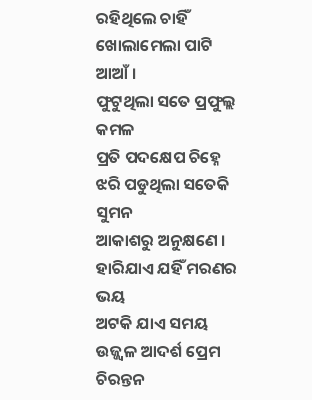ରହିଥିଲେ ଚାହିଁ
ଖୋଲାମେଲା ପାଟି ଆଆଁ ।
ଫୁଟୁଥିଲା ସତେ ପ୍ରଫୁଲ୍ଲ କମଳ
ପ୍ରତି ପଦକ୍ଷେପ ଚିହ୍ନେ
ଝରି ପଡୁଥିଲା ସତେକି ସୁମନ
ଆକାଶରୁ ଅନୁକ୍ଷଣେ ।
ହାରିଯାଏ ଯହିଁ ମରଣର ଭୟ
ଅଟକି ଯାଏ ସମୟ
ଉଜ୍ଜ୍ୱଳ ଆଦର୍ଶ ପ୍ରେମ ଚିରନ୍ତନ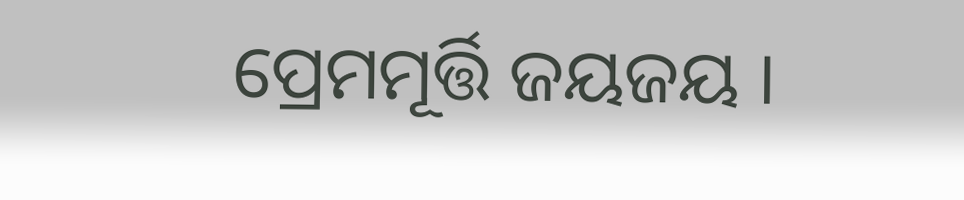ପ୍ରେମମୂର୍ତ୍ତି ଜୟଜୟ ।